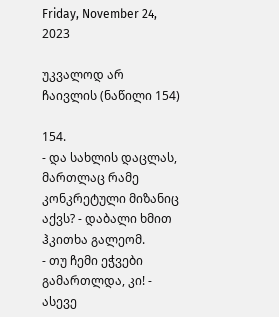Friday, November 24, 2023

უკვალოდ არ ჩაივლის (ნაწილი 154)

154.
- და სახლის დაცლას, მართლაც რამე კონკრეტული მიზანიც აქვს? - დაბალი ხმით ჰკითხა გალეომ.
- თუ ჩემი ეჭვები გამართლდა, კი! - ასევე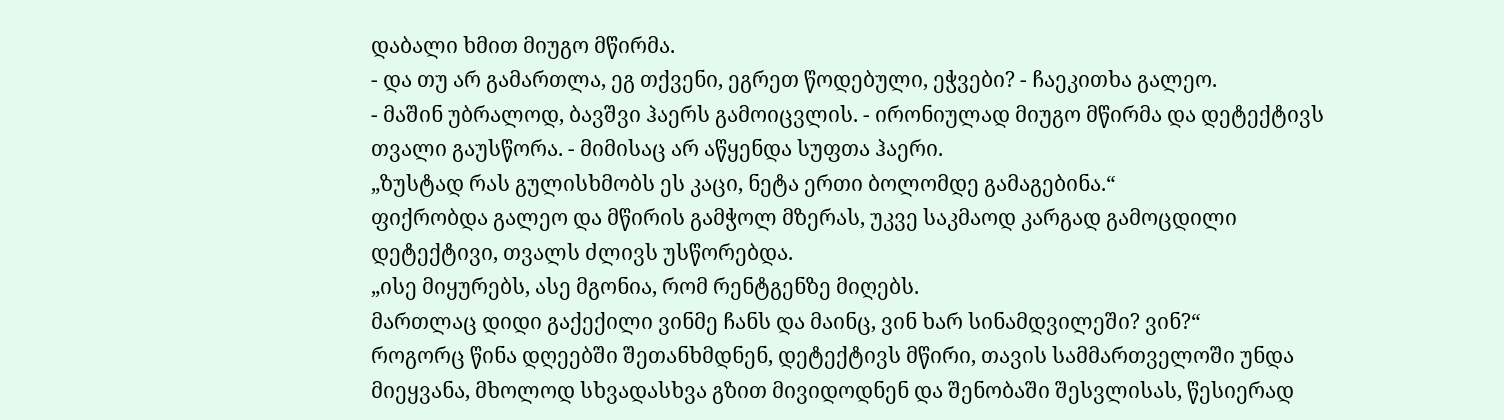დაბალი ხმით მიუგო მწირმა.
- და თუ არ გამართლა, ეგ თქვენი, ეგრეთ წოდებული, ეჭვები? - ჩაეკითხა გალეო.
- მაშინ უბრალოდ, ბავშვი ჰაერს გამოიცვლის. - ირონიულად მიუგო მწირმა და დეტექტივს თვალი გაუსწორა. - მიმისაც არ აწყენდა სუფთა ჰაერი.
„ზუსტად რას გულისხმობს ეს კაცი, ნეტა ერთი ბოლომდე გამაგებინა.“
ფიქრობდა გალეო და მწირის გამჭოლ მზერას, უკვე საკმაოდ კარგად გამოცდილი დეტექტივი, თვალს ძლივს უსწორებდა.
„ისე მიყურებს, ასე მგონია, რომ რენტგენზე მიღებს.
მართლაც დიდი გაქექილი ვინმე ჩანს და მაინც, ვინ ხარ სინამდვილეში? ვინ?“
როგორც წინა დღეებში შეთანხმდნენ, დეტექტივს მწირი, თავის სამმართველოში უნდა მიეყვანა, მხოლოდ სხვადასხვა გზით მივიდოდნენ და შენობაში შესვლისას, წესიერად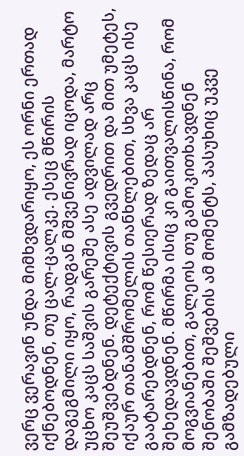ვერც ვერავინ უნდა მიმხვდარიყო, ეს ორნი ერთად იქნებოდნენ, თუ ცალ-ცალკე. ესეც მწირის დაგეგმილი იყო, რადგან მშვენივრად იცოდა, მარტო უცხო კაცს საშვის გარეშე ასე ადვილად არც შეუშვებდნენ. დეტექტივის გვედრით და მით უმეტეს, იქაურ თანამშრომელის თანხლებით, სხვა კაცს ისე გაატარებდნენ, რომ წესიერად ზედაც არ შეხედავდნენ. მწირმა ისიც კი გაითვალისწინა, რომ მოგვიანებით, გალეოს თუ გამოკითხავდნენ შენობაში შეშვების ამ მომენტს, პასუხიც უკვე გამზადებული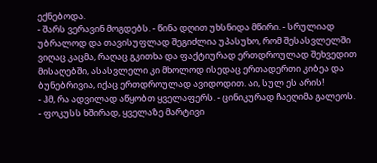ექნებოდა.
- შარს ვერავინ მოგდებს. - წინა დღით უხსნიდა მწირი. - სრულიად უბრალოდ და თავისუფლად შეგიძლია უპასუხო, რომ შესასვლელში ვიღაც კაცმა, რაღაც გკითხა და ფაქტიურად ერთდროულად შეხვედით მისაღებში, ასასვლელი კი მხოლოდ ისედაც ერთადერთი კიბეა და ბუნებრივია, იქაც ერთდროულად ავიდოდით. აი, სულ ეს არის!
- ჰმ, რა ადვილად აწყობთ ყველაფერს. - ცინიკურად ჩაეღიმა გალეოს.
- ფოკუსს ხშირად, ყველაზე მარტივი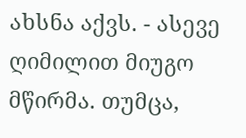ახსნა აქვს. - ასევე ღიმილით მიუგო მწირმა. თუმცა,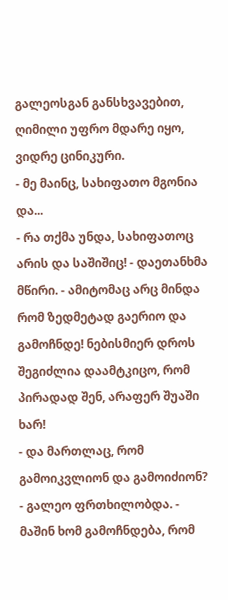გალეოსგან განსხვავებით, ღიმილი უფრო მდარე იყო, ვიდრე ცინიკური.
- მე მაინც, სახიფათო მგონია და...
- რა თქმა უნდა, სახიფათოც არის და საშიშიც! - დაეთანხმა მწირი. - ამიტომაც არც მინდა რომ ზედმეტად გაერიო და გამოჩნდე! ნებისმიერ დროს შეგიძლია დაამტკიცო, რომ პირადად შენ, არაფერ შუაში ხარ!
- და მართლაც, რომ გამოიკვლიონ და გამოიძიონ? - გალეო ფრთხილობდა. - მაშინ ხომ გამოჩნდება, რომ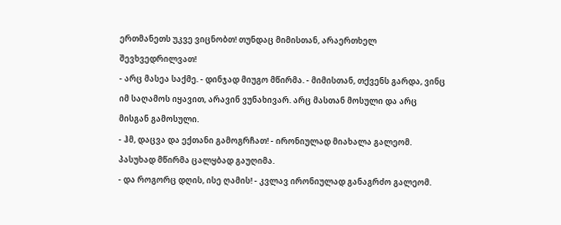ერთმანეთს უკვე ვიცნობთ! თუნდაც მიმისთან, არაერთხელ შევხვედრილვათ!
- არც მასეა საქმე. - დინჯად მიუგო მწირმა. - მიმისთან, თქვენს გარდა, ვინც იმ საღამოს იყავით, არავინ ვუნახივარ. არც მასთან მოსული და არც მისგან გამოსული.
- ჰმ, დაცვა და ექთანი გამოგრჩათ! - ირონიულად მიახალა გალეომ.
პასუხად მწირმა ცალყბად გაუღიმა.
- და როგორც დღის, ისე ღამის! - კვლავ ირონიულად განაგრძო გალეომ.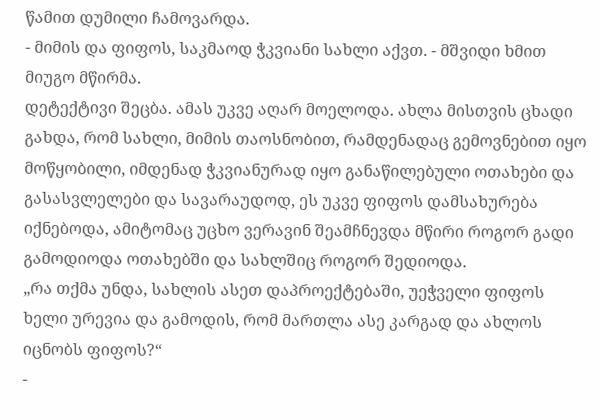წამით დუმილი ჩამოვარდა.
- მიმის და ფიფოს, საკმაოდ ჭკვიანი სახლი აქვთ. - მშვიდი ხმით მიუგო მწირმა.
დეტექტივი შეცბა. ამას უკვე აღარ მოელოდა. ახლა მისთვის ცხადი გახდა, რომ სახლი, მიმის თაოსნობით, რამდენადაც გემოვნებით იყო მოწყობილი, იმდენად ჭკვიანურად იყო განაწილებული ოთახები და გასასვლელები და სავარაუდოდ, ეს უკვე ფიფოს დამსახურება იქნებოდა, ამიტომაც უცხო ვერავინ შეამჩნევდა მწირი როგორ გადი გამოდიოდა ოთახებში და სახლშიც როგორ შედიოდა.
„რა თქმა უნდა, სახლის ასეთ დაპროექტებაში, უეჭველი ფიფოს ხელი ურევია და გამოდის, რომ მართლა ასე კარგად და ახლოს იცნობს ფიფოს?“
-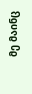მე მაინც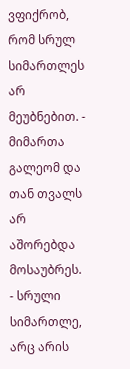ვფიქრობ, რომ სრულ სიმართლეს არ მეუბნებით. - მიმართა გალეომ და თან თვალს არ აშორებდა მოსაუბრეს.
- სრული სიმართლე, არც არის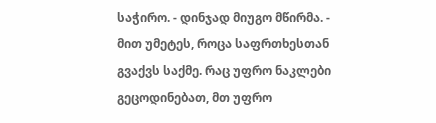საჭირო. - დინჯად მიუგო მწირმა. - მით უმეტეს, როცა საფრთხესთან გვაქვს საქმე. რაც უფრო ნაკლები გეცოდინებათ, მთ უფრო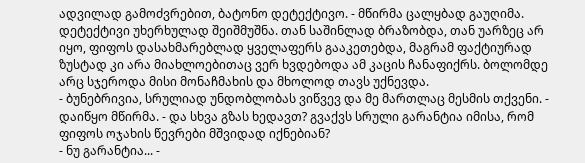ადვილად გამოძვრებით, ბატონო დეტექტივო. - მწირმა ცალყბად გაუღიმა.
დეტექტივი უხერხულად შეიშმუშნა. თან საშინლად ბრაზობდა, თან უარზეც არ იყო, ფიფოს დასახმარებლად ყველაფერს გააკეთებდა, მაგრამ ფაქტიურად ზუსტად კი არა მიახლოებითაც ვერ ხვდებოდა ამ კაცის ჩანაფიქრს. ბოლომდე არც სჯეროდა მისი მონაჩმახის და მხოლოდ თავს უქნევდა.
- ბუნებრივია, სრულიად უნდობლობას ვიწვევ და მე მართლაც მესმის თქვენი. - დაიწყო მწირმა. - და სხვა გზას ხედავთ? გვაქვს სრული გარანტია იმისა, რომ ფიფოს ოჯახის წევრები მშვიდად იქნებიან?
- ნუ გარანტია... -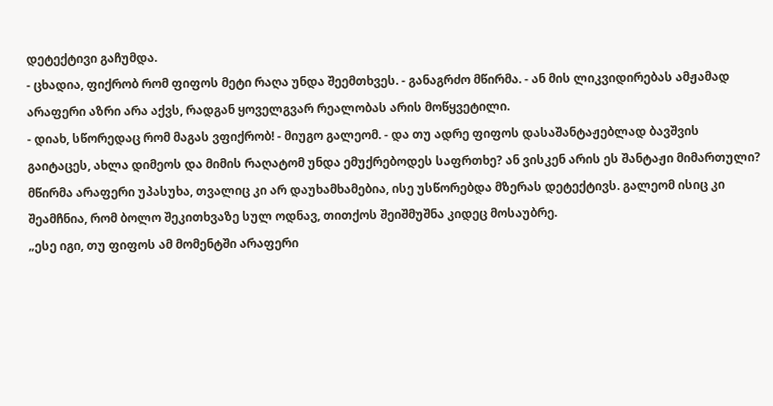დეტექტივი გაჩუმდა.
- ცხადია, ფიქრობ რომ ფიფოს მეტი რაღა უნდა შეემთხვეს. - განაგრძო მწირმა. - ან მის ლიკვიდირებას ამჟამად არაფერი აზრი არა აქვს, რადგან ყოველგვარ რეალობას არის მოწყვეტილი.
- დიახ, სწორედაც რომ მაგას ვფიქრობ! - მიუგო გალეომ. - და თუ ადრე ფიფოს დასაშანტაჟებლად ბავშვის გაიტაცეს, ახლა დიმეოს და მიმის რაღატომ უნდა ემუქრებოდეს საფრთხე? ან ვისკენ არის ეს შანტაჟი მიმართული?
მწირმა არაფერი უპასუხა, თვალიც კი არ დაუხამხამებია, ისე უსწორებდა მზერას დეტექტივს. გალეომ ისიც კი შეამჩნია, რომ ბოლო შეკითხვაზე სულ ოდნავ, თითქოს შეიშმუშნა კიდეც მოსაუბრე.
„ესე იგი, თუ ფიფოს ამ მომენტში არაფერი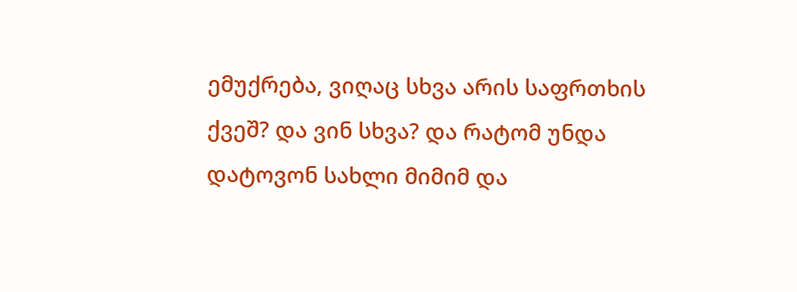ემუქრება, ვიღაც სხვა არის საფრთხის ქვეშ? და ვინ სხვა? და რატომ უნდა დატოვონ სახლი მიმიმ და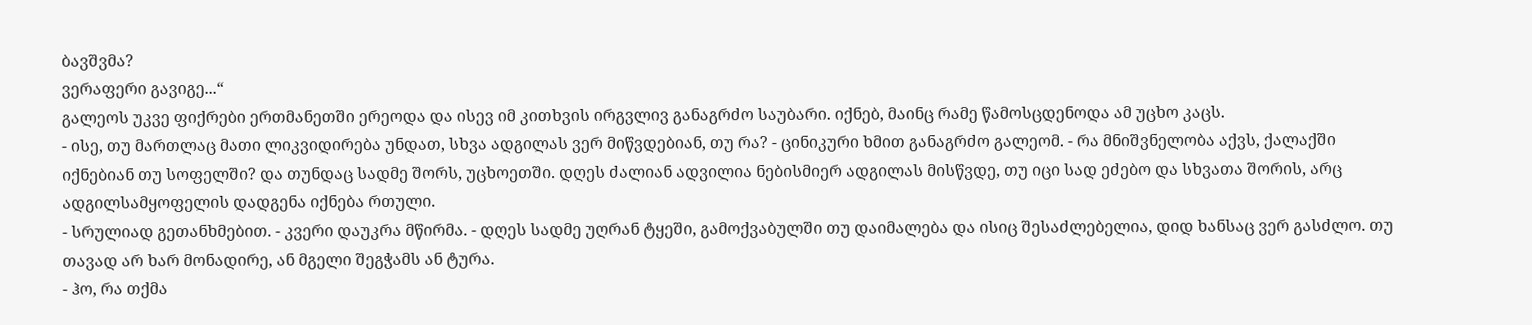ბავშვმა?
ვერაფერი გავიგე...“
გალეოს უკვე ფიქრები ერთმანეთში ერეოდა და ისევ იმ კითხვის ირგვლივ განაგრძო საუბარი. იქნებ, მაინც რამე წამოსცდენოდა ამ უცხო კაცს.
- ისე, თუ მართლაც მათი ლიკვიდირება უნდათ, სხვა ადგილას ვერ მიწვდებიან, თუ რა? - ცინიკური ხმით განაგრძო გალეომ. - რა მნიშვნელობა აქვს, ქალაქში იქნებიან თუ სოფელში? და თუნდაც სადმე შორს, უცხოეთში. დღეს ძალიან ადვილია ნებისმიერ ადგილას მისწვდე, თუ იცი სად ეძებო და სხვათა შორის, არც ადგილსამყოფელის დადგენა იქნება რთული.
- სრულიად გეთანხმებით. - კვერი დაუკრა მწირმა. - დღეს სადმე უღრან ტყეში, გამოქვაბულში თუ დაიმალება და ისიც შესაძლებელია, დიდ ხანსაც ვერ გასძლო. თუ თავად არ ხარ მონადირე, ან მგელი შეგჭამს ან ტურა.
- ჰო, რა თქმა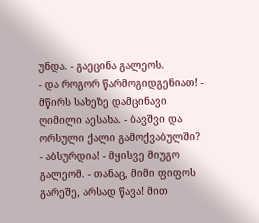უნდა. - გაეცინა გალეოს.
- და როგორ წარმოგიდგენიათ! - მწირს სახეზე დამცინავი ღიმილი აესახა. - ბავშვი და ორსული ქალი გამოქვაბულში?
- აბსურდია! - მყისვე მიუგო გალეომ. - თანაც, მიმი ფიფოს გარეშე, არსად წავა! მით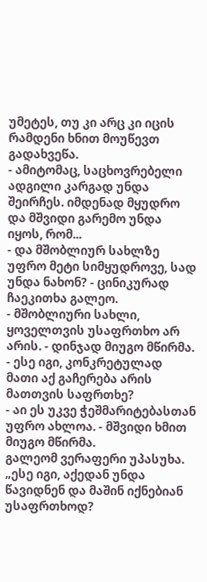უმეტეს, თუ კი არც კი იცის რამდენი ხნით მოუწევთ გადახვეწა.
- ამიტომაც, საცხოვრებელი ადგილი კარგად უნდა შეირჩეს. იმდენად მყუდრო და მშვიდი გარემო უნდა იყოს, რომ...
- და მშობლიურ სახლზე უფრო მეტი სიმყუდროვე, სად უნდა ნახონ? - ცინიკურად ჩაეკითხა გალეო.
- მშობლიური სახლი, ყოველთვის უსაფრთხო არ არის. - დინჯად მიუგო მწირმა.
- ესე იგი, კონკრეტულად მათი აქ გაჩერება არის მათთვის საფრთხე?
- აი ეს უკვე ჭეშმარიტებასთან უფრო ახლოა. - მშვიდი ხმით მიუგო მწირმა.
გალეომ ვერაფერი უპასუხა.
„ესე იგი, აქედან უნდა წავიდნენ და მაშინ იქნებიან უსაფრთხოდ?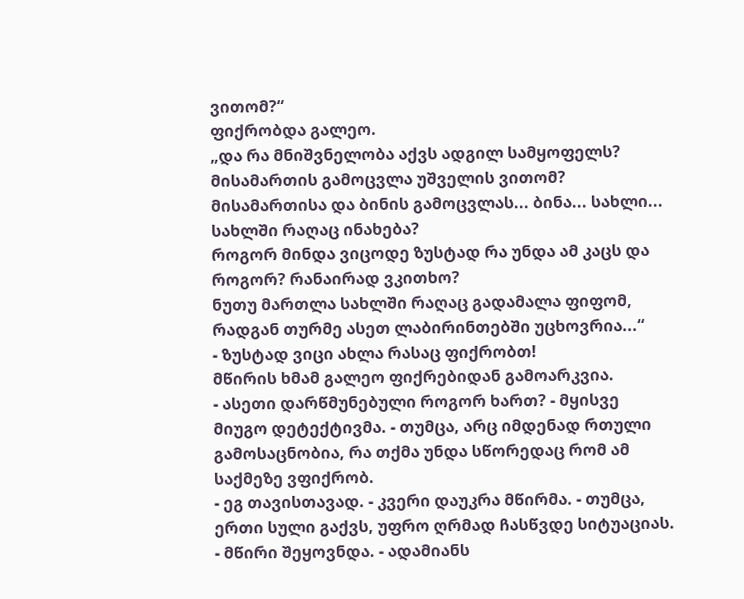ვითომ?“
ფიქრობდა გალეო.
„და რა მნიშვნელობა აქვს ადგილ სამყოფელს? მისამართის გამოცვლა უშველის ვითომ?
მისამართისა და ბინის გამოცვლას... ბინა... სახლი... სახლში რაღაც ინახება?
როგორ მინდა ვიცოდე ზუსტად რა უნდა ამ კაცს და როგორ? რანაირად ვკითხო?
ნუთუ მართლა სახლში რაღაც გადამალა ფიფომ, რადგან თურმე ასეთ ლაბირინთებში უცხოვრია...“
- ზუსტად ვიცი ახლა რასაც ფიქრობთ!
მწირის ხმამ გალეო ფიქრებიდან გამოარკვია.
- ასეთი დარწმუნებული როგორ ხართ? - მყისვე მიუგო დეტექტივმა. - თუმცა, არც იმდენად რთული გამოსაცნობია, რა თქმა უნდა სწორედაც რომ ამ საქმეზე ვფიქრობ.
- ეგ თავისთავად. - კვერი დაუკრა მწირმა. - თუმცა, ერთი სული გაქვს, უფრო ღრმად ჩასწვდე სიტუაციას. - მწირი შეყოვნდა. - ადამიანს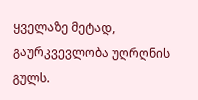ყველაზე მეტად, გაურკვევლობა უღრღნის გულს.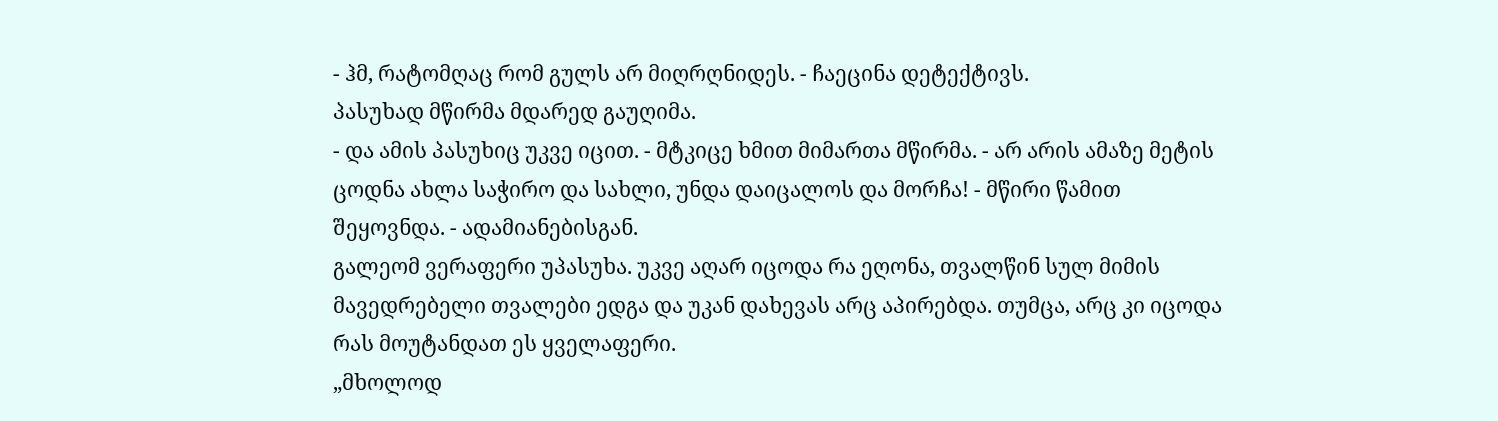- ჰმ, რატომღაც რომ გულს არ მიღრღნიდეს. - ჩაეცინა დეტექტივს.
პასუხად მწირმა მდარედ გაუღიმა.
- და ამის პასუხიც უკვე იცით. - მტკიცე ხმით მიმართა მწირმა. - არ არის ამაზე მეტის ცოდნა ახლა საჭირო და სახლი, უნდა დაიცალოს და მორჩა! - მწირი წამით შეყოვნდა. - ადამიანებისგან.
გალეომ ვერაფერი უპასუხა. უკვე აღარ იცოდა რა ეღონა, თვალწინ სულ მიმის მავედრებელი თვალები ედგა და უკან დახევას არც აპირებდა. თუმცა, არც კი იცოდა რას მოუტანდათ ეს ყველაფერი.
„მხოლოდ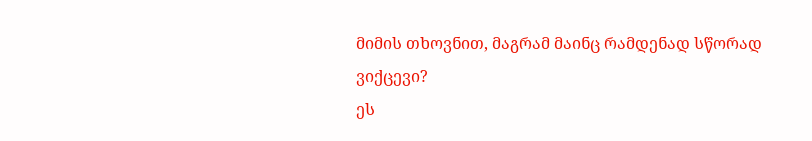მიმის თხოვნით, მაგრამ მაინც რამდენად სწორად ვიქცევი?
ეს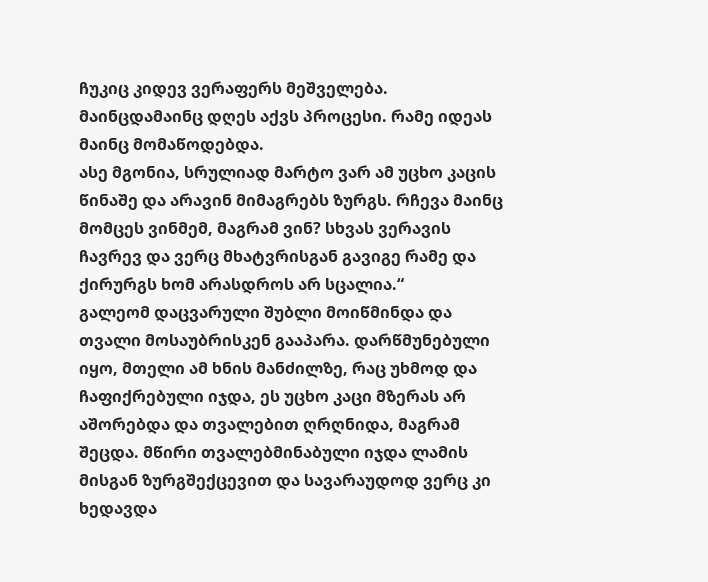ჩუკიც კიდევ ვერაფერს მეშველება. მაინცდამაინც დღეს აქვს პროცესი. რამე იდეას მაინც მომაწოდებდა.
ასე მგონია, სრულიად მარტო ვარ ამ უცხო კაცის წინაშე და არავინ მიმაგრებს ზურგს. რჩევა მაინც მომცეს ვინმემ, მაგრამ ვინ? სხვას ვერავის ჩავრევ და ვერც მხატვრისგან გავიგე რამე და ქირურგს ხომ არასდროს არ სცალია.“
გალეომ დაცვარული შუბლი მოიწმინდა და თვალი მოსაუბრისკენ გააპარა. დარწმუნებული იყო, მთელი ამ ხნის მანძილზე, რაც უხმოდ და ჩაფიქრებული იჯდა, ეს უცხო კაცი მზერას არ აშორებდა და თვალებით ღრღნიდა, მაგრამ შეცდა. მწირი თვალებმინაბული იჯდა ლამის მისგან ზურგშექცევით და სავარაუდოდ ვერც კი ხედავდა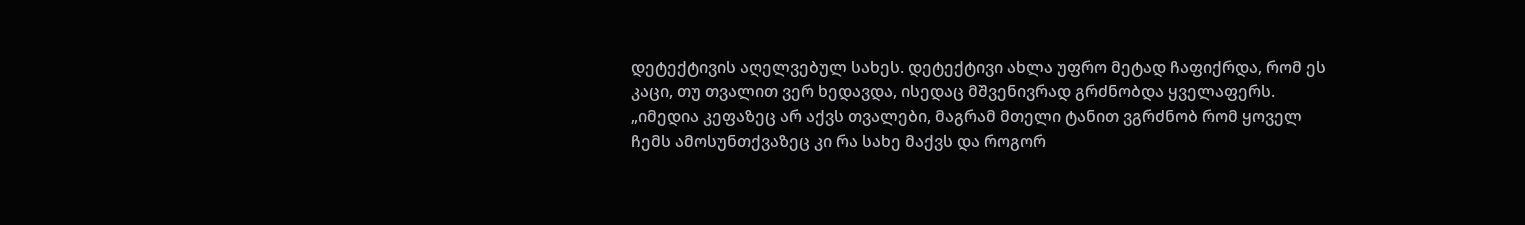დეტექტივის აღელვებულ სახეს. დეტექტივი ახლა უფრო მეტად ჩაფიქრდა, რომ ეს კაცი, თუ თვალით ვერ ხედავდა, ისედაც მშვენივრად გრძნობდა ყველაფერს.
„იმედია კეფაზეც არ აქვს თვალები, მაგრამ მთელი ტანით ვგრძნობ რომ ყოველ ჩემს ამოსუნთქვაზეც კი რა სახე მაქვს და როგორ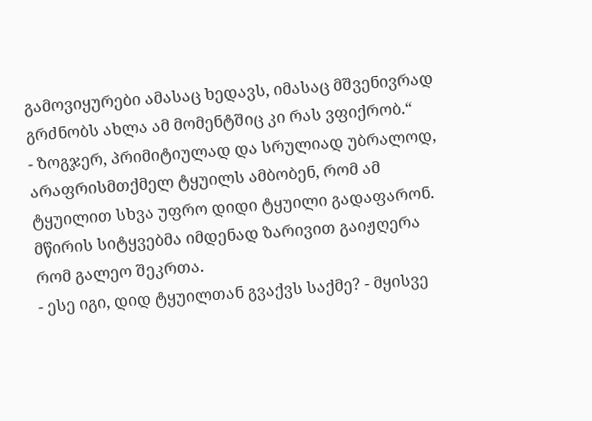გამოვიყურები ამასაც ხედავს, იმასაც მშვენივრად გრძნობს ახლა ამ მომენტშიც კი რას ვფიქრობ.“
- ზოგჯერ, პრიმიტიულად და სრულიად უბრალოდ, არაფრისმთქმელ ტყუილს ამბობენ, რომ ამ ტყუილით სხვა უფრო დიდი ტყუილი გადაფარონ.
მწირის სიტყვებმა იმდენად ზარივით გაიჟღერა რომ გალეო შეკრთა.
- ესე იგი, დიდ ტყუილთან გვაქვს საქმე? - მყისვე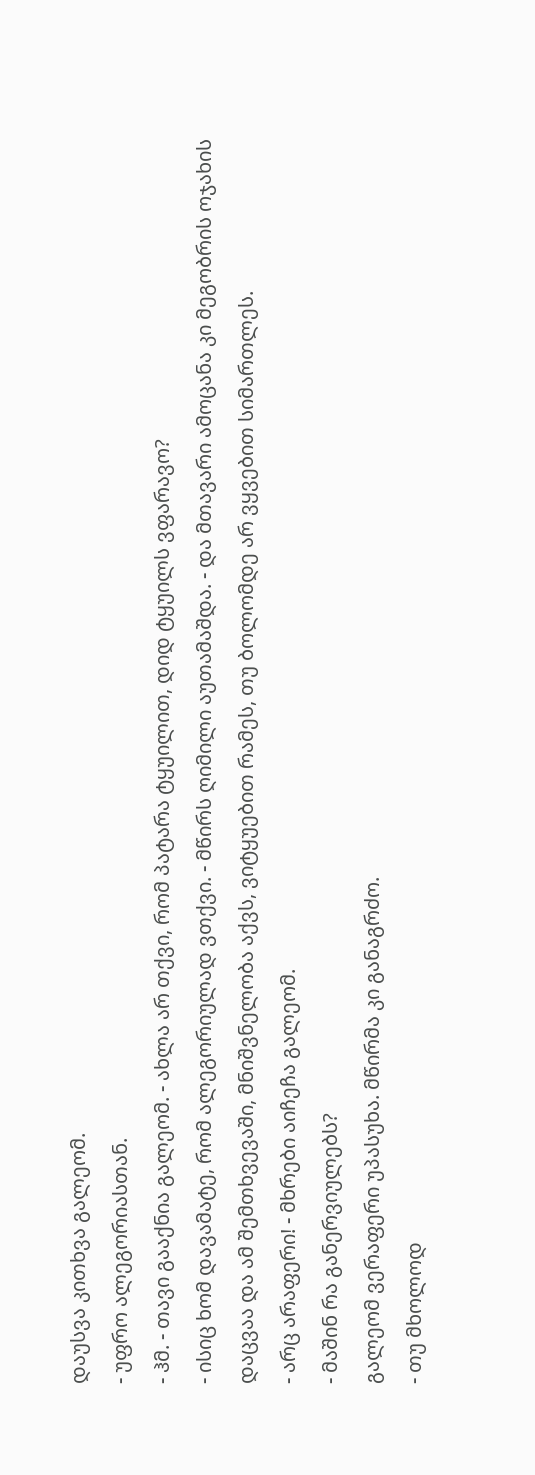დაუსვა კითხვა გალეომ.
- უფრო ალეგორიასთან.
- ჰმ. - თავი გააქნია გალეომ. - ახლა არ თქვი, რომ პატარა ტყუილით, დიდ ტყუილს ვფარავო?
- ისიც ხომ დავამატე, რომ ალეგორიულად ვთქვი. - მწირს ღიმილი აუთამაშდა. - და მთავარი ამოცანა კი მეგობრის ოჯახის დაცვაა და ამ შემთხვევაში, მნიშვნელობა აქვს, ვიტყუებით რამეს, თუ ბოლომდე არ ვყვებით სიმართლეს.
- არც არაფერი! - მხრები აიჩეჩა გალეომ.
- მაშინ რა განერვიულებს?
გალეომ ვერაფერი უპასუხა. მწირმა კი განაგრძო.
- თუ მხოლოდ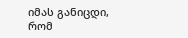იმას განიცდი, რომ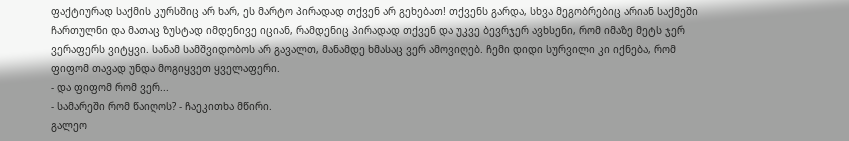ფაქტიურად საქმის კურსშიც არ ხარ, ეს მარტო პირადად თქვენ არ გეხებათ! თქვენს გარდა, სხვა მეგობრებიც არიან საქმეში ჩართულნი და მათაც ზუსტად იმდენივე იციან, რამდენიც პირადად თქვენ და უკვე ბევრჯერ ავხსენი, რომ იმაზე მეტს ჯერ ვერაფერს ვიტყვი. სანამ სამშვიდობოს არ გავალთ, მანამდე ხმასაც ვერ ამოვიღებ. ჩემი დიდი სურვილი კი იქნება, რომ ფიფომ თავად უნდა მოგიყვეთ ყველაფერი.
- და ფიფომ რომ ვერ...
- სამარეში რომ წაიღოს? - ჩაეკითხა მწირი.
გალეო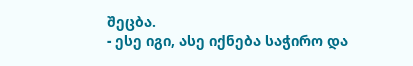შეცბა.
- ესე იგი, ასე იქნება საჭირო და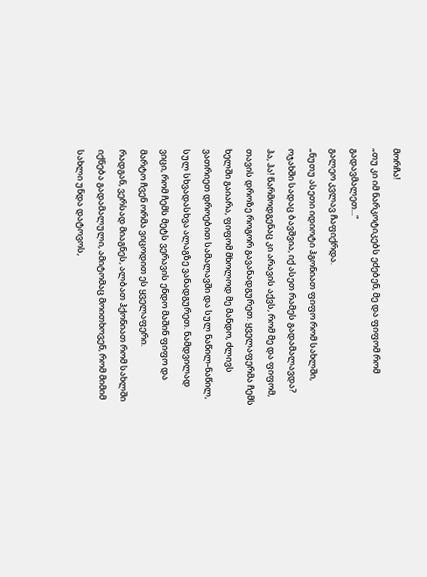მორჩა!
„თუ კი იმ ნარკოტიკებს ეძებენ, მე და ფიფომ რომ გადავმალეთ...“
გალეო კვლავ ჩაფიქრდა.
„ნუთუ ასეთი იდიოტი ჰგონიათ ფიფო რომ სახლში, ოჯახში სადაც ბავშვია, იქ ასეთ რამეს გადამალავდა?
ჰა, ჰა! წარმოდგენაც კი არავის აქვს, რომ მე და ფიფომ, თავის დროზე როგორ გავანადგურეთ. ყველაფერმა ჩემს ხელში გაიარა, ფიფომ მხოლოდ მე მანდო, ძლივს ვათრიეთ დროებით სამალავში და სულ ნაწილ-ნაწილ, სულ სხვადასხვა ალაგზე ვანადგურეთ. ნამდვილად ვიცი, რომ ჩემს მეტს ვერავის ენდო მაშინ ფიფო და მარტო ჩვენ ორმა ვიცოდით ეს ყველაფერი.
რადგან, ვერსად მიაგნეს, ალბათ ჰქონიათ რომ სახლში იქნება გადამალული, ამიტომაც მოითხოვენ, რომ მიმიმ სახლი უნდა დატოვოს,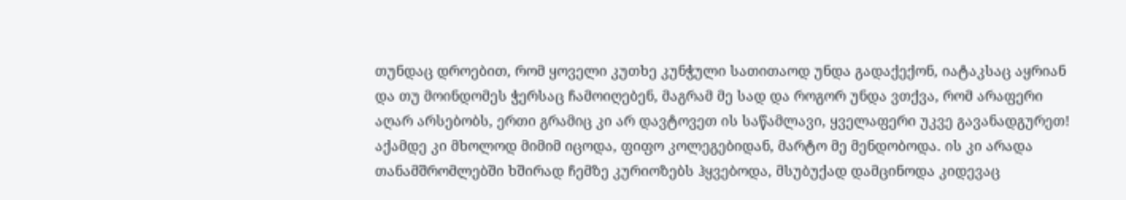თუნდაც დროებით, რომ ყოველი კუთხე კუნჭული სათითაოდ უნდა გადაქექონ, იატაკსაც აყრიან და თუ მოინდომეს ჭერსაც ჩამოიღებენ, მაგრამ მე სად და როგორ უნდა ვთქვა, რომ არაფერი აღარ არსებობს, ერთი გრამიც კი არ დავტოვეთ ის საწამლავი, ყველაფერი უკვე გავანადგურეთ!
აქამდე კი მხოლოდ მიმიმ იცოდა, ფიფო კოლეგებიდან, მარტო მე მენდობოდა. ის კი არადა თანამშრომლებში ხშირად ჩემზე კურიოზებს ჰყვებოდა, მსუბუქად დამცინოდა კიდევაც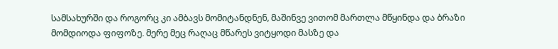სამსახურში და როგორც კი ამბავს მომიტანდნენ, მაშინვე ვითომ მართლა მწყინდა და ბრაზი მომდიოდა ფიფოზე. მერე მეც რაღაც მწარეს ვიტყოდი მასზე და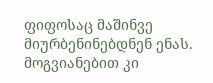ფიფოსაც მაშინვე მიურბენინებდნენ ენას. მოგვიანებით კი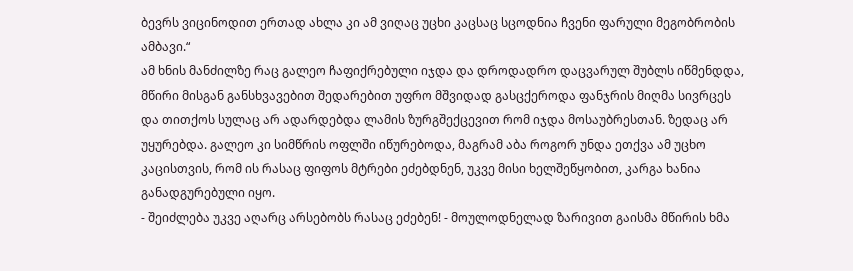ბევრს ვიცინოდით ერთად ახლა კი ამ ვიღაც უცხი კაცსაც სცოდნია ჩვენი ფარული მეგობრობის ამბავი.“
ამ ხნის მანძილზე რაც გალეო ჩაფიქრებული იჯდა და დროდადრო დაცვარულ შუბლს იწმენდდა, მწირი მისგან განსხვავებით შედარებით უფრო მშვიდად გასცქეროდა ფანჯრის მიღმა სივრცეს და თითქოს სულაც არ ადარდებდა ლამის ზურგშექცევით რომ იჯდა მოსაუბრესთან. ზედაც არ უყურებდა. გალეო კი სიმწრის ოფლში იწურებოდა, მაგრამ აბა როგორ უნდა ეთქვა ამ უცხო კაცისთვის, რომ ის რასაც ფიფოს მტრები ეძებდნენ, უკვე მისი ხელშეწყობით, კარგა ხანია განადგურებული იყო.
- შეიძლება უკვე აღარც არსებობს რასაც ეძებენ! - მოულოდნელად ზარივით გაისმა მწირის ხმა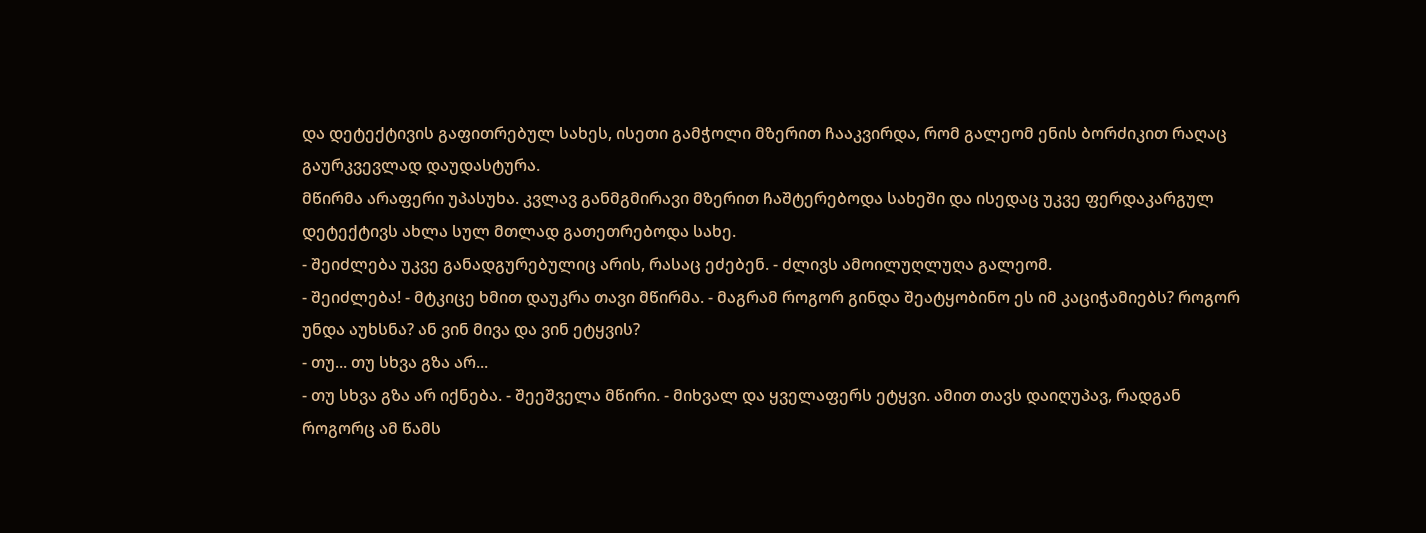და დეტექტივის გაფითრებულ სახეს, ისეთი გამჭოლი მზერით ჩააკვირდა, რომ გალეომ ენის ბორძიკით რაღაც გაურკვევლად დაუდასტურა.
მწირმა არაფერი უპასუხა. კვლავ განმგმირავი მზერით ჩაშტერებოდა სახეში და ისედაც უკვე ფერდაკარგულ დეტექტივს ახლა სულ მთლად გათეთრებოდა სახე.
- შეიძლება უკვე განადგურებულიც არის, რასაც ეძებენ. - ძლივს ამოილუღლუღა გალეომ.
- შეიძლება! - მტკიცე ხმით დაუკრა თავი მწირმა. - მაგრამ როგორ გინდა შეატყობინო ეს იმ კაციჭამიებს? როგორ უნდა აუხსნა? ან ვინ მივა და ვინ ეტყვის?
- თუ... თუ სხვა გზა არ...
- თუ სხვა გზა არ იქნება. - შეეშველა მწირი. - მიხვალ და ყველაფერს ეტყვი. ამით თავს დაიღუპავ, რადგან როგორც ამ წამს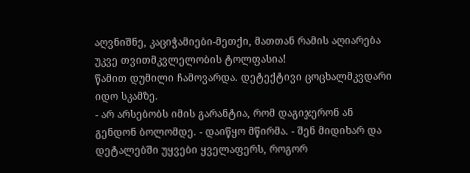აღვნიშნე, კაციჭამიები-მეთქი, მათთან რამის აღიარება უკვე თვითმკვლელობის ტოლფასია!
წამით დუმილი ჩამოვარდა. დეტექტივი ცოცხალმკვდარი იდო სკამზე.
- არ არსებობს იმის გარანტია, რომ დაგიჯერონ ან გენდონ ბოლომდე. - დაიწყო მწირმა. - შენ მიდიხარ და დეტალებში უყვები ყველაფერს, როგორ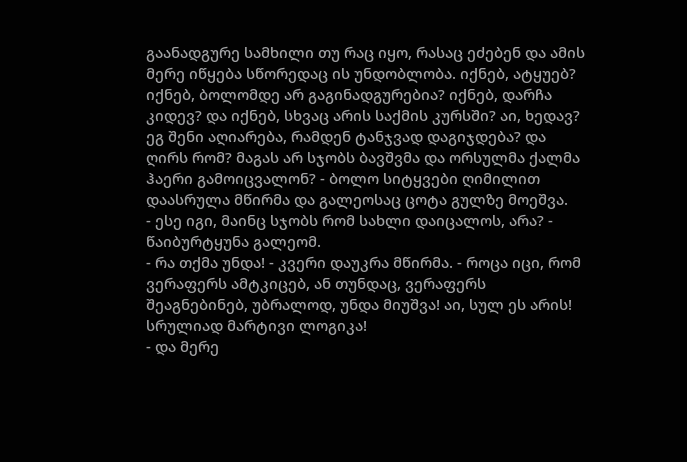გაანადგურე სამხილი თუ რაც იყო, რასაც ეძებენ და ამის მერე იწყება სწორედაც ის უნდობლობა. იქნებ, ატყუებ? იქნებ, ბოლომდე არ გაგინადგურებია? იქნებ, დარჩა კიდევ? და იქნებ, სხვაც არის საქმის კურსში? აი, ხედავ? ეგ შენი აღიარება, რამდენ ტანჯვად დაგიჯდება? და ღირს რომ? მაგას არ სჯობს ბავშვმა და ორსულმა ქალმა ჰაერი გამოიცვალონ? - ბოლო სიტყვები ღიმილით დაასრულა მწირმა და გალეოსაც ცოტა გულზე მოეშვა.
- ესე იგი, მაინც სჯობს რომ სახლი დაიცალოს, არა? - წაიბურტყუნა გალეომ.
- რა თქმა უნდა! - კვერი დაუკრა მწირმა. - როცა იცი, რომ ვერაფერს ამტკიცებ, ან თუნდაც, ვერაფერს შეაგნებინებ, უბრალოდ, უნდა მიუშვა! აი, სულ ეს არის! სრულიად მარტივი ლოგიკა!
- და მერე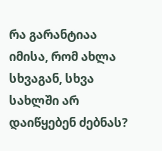რა გარანტიაა იმისა, რომ ახლა სხვაგან, სხვა სახლში არ დაიწყებენ ძებნას?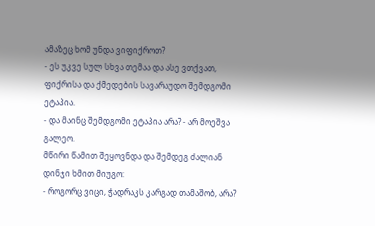ამაზეც ხომ უნდა ვიფიქროთ?
- ეს უკვე სულ სხვა თემაა და ასე ვთქვათ, ფიქრისა და ქმედების სავარაუდო შემდგომი ეტაპია.
- და მაინც შემდგომი ეტაპია არა? - არ მოეშვა გალეო.
მწირი წამით შეყოვნდა და შემდეგ ძალიან დინჯი ხმით მიუგო:
- როგორც ვიცი, ჭადრაკს კარგად თამაშობ, არა?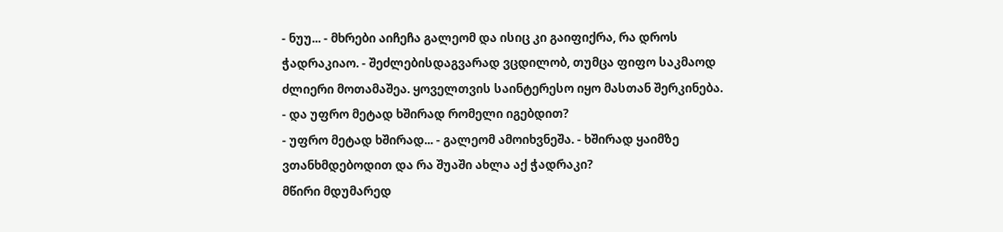- ნუუ... - მხრები აიჩეჩა გალეომ და ისიც კი გაიფიქრა, რა დროს ჭადრაკიაო. - შეძლებისდაგვარად ვცდილობ, თუმცა ფიფო საკმაოდ ძლიერი მოთამაშეა. ყოველთვის საინტერესო იყო მასთან შერკინება.
- და უფრო მეტად ხშირად რომელი იგებდით?
- უფრო მეტად ხშირად... - გალეომ ამოიხვნეშა. - ხშირად ყაიმზე ვთანხმდებოდით და რა შუაში ახლა აქ ჭადრაკი?
მწირი მდუმარედ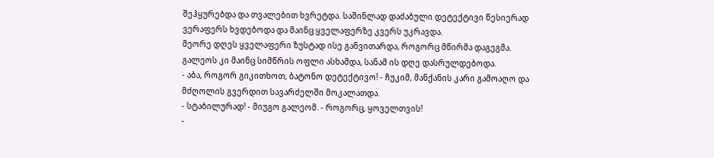შეჰყურებდა და თვალებით ხვრეტდა. საშინლად დაძაბული დეტექტივი წესიერად ვერაფერს ხვდებოდა და მაინც ყველაფერზე კვერს უკრავდა.
მეორე დღეს ყველაფერი ზუსტად ისე განვითარდა, როგორც მწირმა დაგეგმა. გალეოს კი მაინც სიმწრის ოფლი ასხამდა, სანამ ის დღე დასრულდებოდა.
- აბა, როგორ გიკითხოთ, ბატონო დეტექტივო! - ჩუკიმ, მანქანის კარი გამოაღო და მძღოლის გვერდით სავარძელში მოკალათდა.
- სტაბილურად! - მიუგო გალეომ. - როგორც, ყოველთვის!
-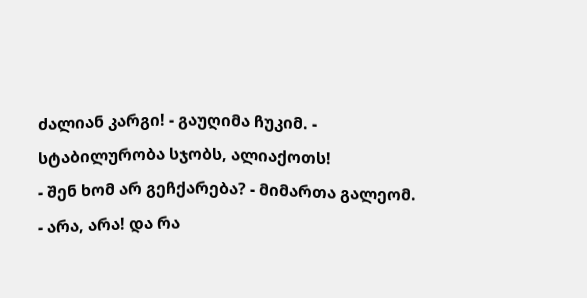ძალიან კარგი! - გაუღიმა ჩუკიმ. - სტაბილურობა სჯობს, ალიაქოთს!
- შენ ხომ არ გეჩქარება? - მიმართა გალეომ.
- არა, არა! და რა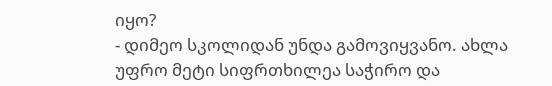იყო?
- დიმეო სკოლიდან უნდა გამოვიყვანო. ახლა უფრო მეტი სიფრთხილეა საჭირო და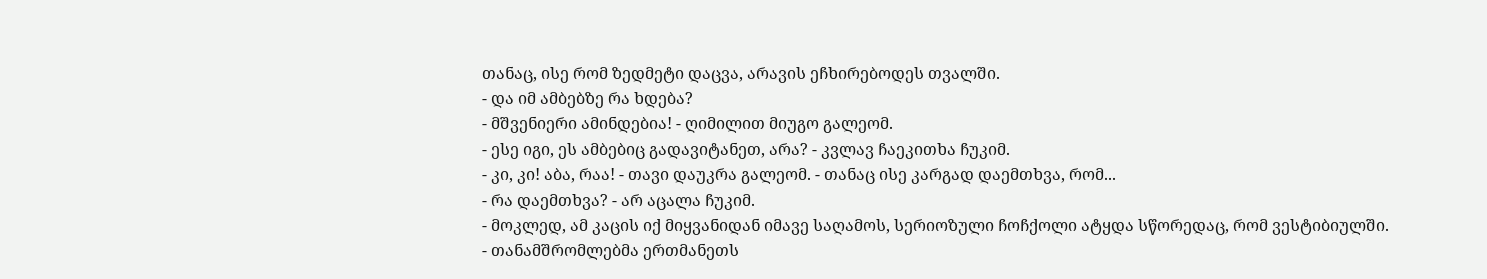თანაც, ისე რომ ზედმეტი დაცვა, არავის ეჩხირებოდეს თვალში.
- და იმ ამბებზე რა ხდება?
- მშვენიერი ამინდებია! - ღიმილით მიუგო გალეომ.
- ესე იგი, ეს ამბებიც გადავიტანეთ, არა? - კვლავ ჩაეკითხა ჩუკიმ.
- კი, კი! აბა, რაა! - თავი დაუკრა გალეომ. - თანაც ისე კარგად დაემთხვა, რომ...
- რა დაემთხვა? - არ აცალა ჩუკიმ.
- მოკლედ, ამ კაცის იქ მიყვანიდან იმავე საღამოს, სერიოზული ჩოჩქოლი ატყდა სწორედაც, რომ ვესტიბიულში.
- თანამშრომლებმა ერთმანეთს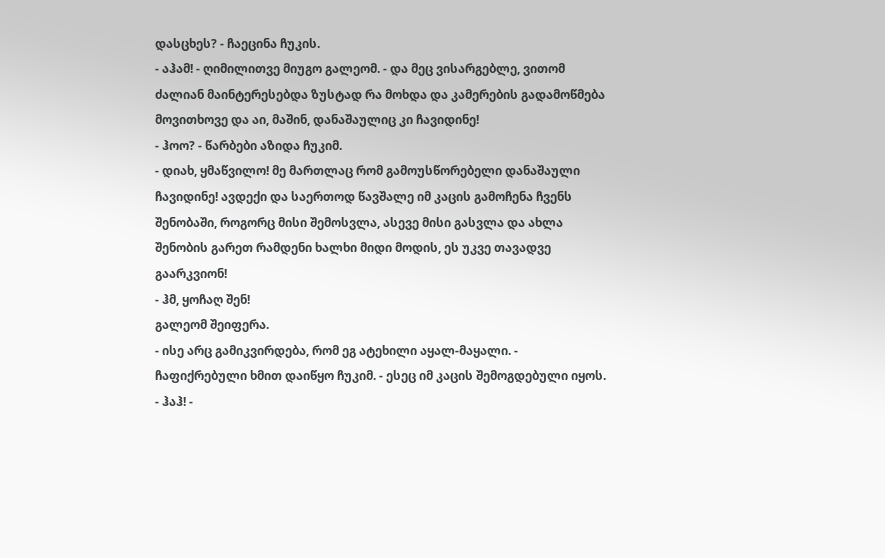დასცხეს? - ჩაეცინა ჩუკის.
- აჰამ! - ღიმილითვე მიუგო გალეომ. - და მეც ვისარგებლე, ვითომ ძალიან მაინტერესებდა ზუსტად რა მოხდა და კამერების გადამოწმება მოვითხოვე და აი, მაშინ, დანაშაულიც კი ჩავიდინე!
- ჰოო? - წარბები აზიდა ჩუკიმ.
- დიახ, ყმაწვილო! მე მართლაც რომ გამოუსწორებელი დანაშაული ჩავიდინე! ავდექი და საერთოდ წავშალე იმ კაცის გამოჩენა ჩვენს შენობაში, როგორც მისი შემოსვლა, ასევე მისი გასვლა და ახლა შენობის გარეთ რამდენი ხალხი მიდი მოდის, ეს უკვე თავადვე გაარკვიონ!
- ჰმ, ყოჩაღ შენ!
გალეომ შეიფერა.
- ისე არც გამიკვირდება, რომ ეგ ატეხილი აყალ-მაყალი. - ჩაფიქრებული ხმით დაიწყო ჩუკიმ. - ესეც იმ კაცის შემოგდებული იყოს.
- ჰაჰ! -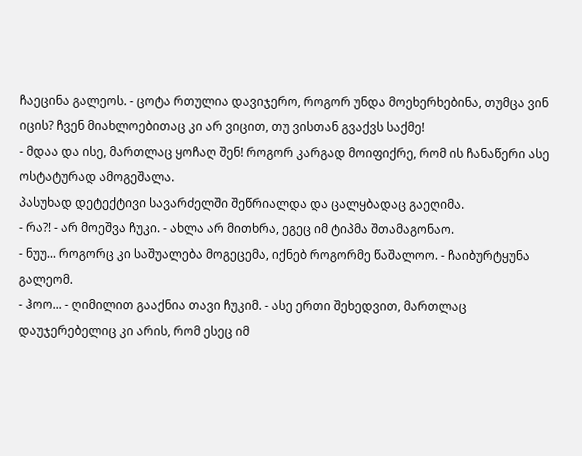ჩაეცინა გალეოს. - ცოტა რთულია დავიჯერო, როგორ უნდა მოეხერხებინა, თუმცა ვინ იცის? ჩვენ მიახლოებითაც კი არ ვიცით, თუ ვისთან გვაქვს საქმე!
- მდაა და ისე, მართლაც ყოჩაღ შენ! როგორ კარგად მოიფიქრე, რომ ის ჩანაწერი ასე ოსტატურად ამოგეშალა.
პასუხად დეტექტივი სავარძელში შეწრიალდა და ცალყბადაც გაეღიმა.
- რა?! - არ მოეშვა ჩუკი. - ახლა არ მითხრა, ეგეც იმ ტიპმა შთამაგონაო.
- ნუუ... როგორც კი საშუალება მოგეცემა, იქნებ როგორმე წაშალოო. - ჩაიბურტყუნა გალეომ.
- ჰოო... - ღიმილით გააქნია თავი ჩუკიმ. - ასე ერთი შეხედვით, მართლაც დაუჯერებელიც კი არის, რომ ესეც იმ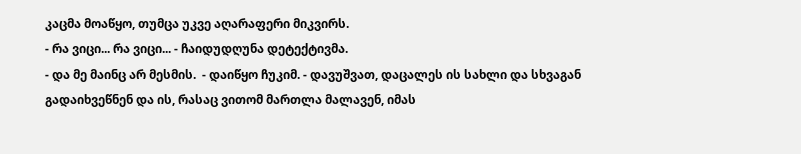კაცმა მოაწყო, თუმცა უკვე აღარაფერი მიკვირს.
- რა ვიცი... რა ვიცი... - ჩაიდუდღუნა დეტექტივმა.
- და მე მაინც არ მესმის.  - დაიწყო ჩუკიმ. - დავუშვათ, დაცალეს ის სახლი და სხვაგან გადაიხვეწნენ და ის, რასაც ვითომ მართლა მალავენ, იმას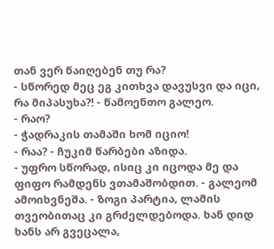თან ვერ წაიღებენ თუ რა?
- სწორედ მეც ეგ კითხვა დავუსვი და იცი, რა მიპასუხა?! - წამოენთო გალეო.
- რაო?
- ჭადრაკის თამაში ხომ იციო!
- რაა? - ჩუკიმ წარბები აზიდა.
- უფრო სწორად, ისიც კი იცოდა მე და ფიფო რამდენს ვთამაშობდით. - გალეომ ამოიხვნეშა. - ზოგი პარტია, ლამის თვეობითაც კი გრძელდებოდა. ხან დიდ ხანს არ გვეცალა,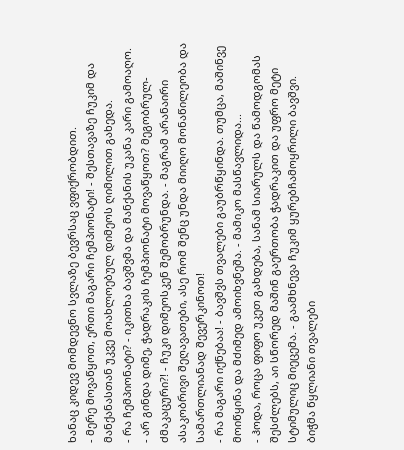ხანაც კიდევ მომდევნო სვლაზე ბევრსაც ვფიქრობდით.
- მერე მოვაწყოთ, ერთი მაგარი ჩემპიონატი! - შესთავაზე ჩუკიმ და მანქანასთან უკვე მოახლოებულ დიმეოს ღიმილით გახედა.
- რა ჩემპიონატი? - იკითხა ბავშვმა და მანქანის უკანა კარი გამოაღო.
- არ გინდა დიმე, ჭადრაკის ჩემპიონატი მოვაწყოთ? მეგობრულ-ძმაკაცური?! - ჩუკი დიმეოსკენ შემობრუნდა. - მაგრამ არანაირი ასაკობრივი შეღავათები, ასე რომ შენც უნდა მიიღო მონაწილეობა და სამართლიანად შევერკინოთ!
- რა მაგარი იქნებაა! - ბავშვს თვალები გაუბრწყინდა. თუმცა, მაშინვე მოიწყინა და მძიმედ ამოიხვნეშა. - მამიკო მასწავლიდა...
- ჰოდა, როცა ფიფო უკეთ გახდება, სანამ სიარულს და წამოდგომას შესძლებს, აი სწორედ მაშინ გაერთობა ჭადრაკით და უფრო მეტი სტიმულიც მიეცემა. - გაამხნევა ჩუკიმ ყურებჩამოყრილი ბავშვი.
ბიჭმა წყლიანი თვალები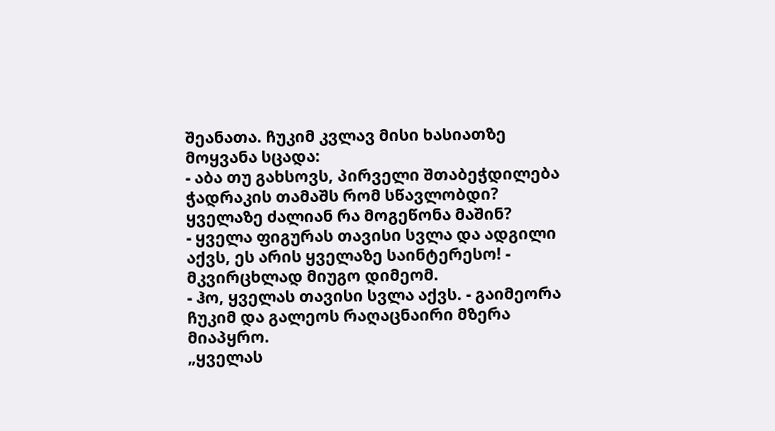შეანათა. ჩუკიმ კვლავ მისი ხასიათზე მოყვანა სცადა:
- აბა თუ გახსოვს, პირველი შთაბეჭდილება ჭადრაკის თამაშს რომ სწავლობდი? ყველაზე ძალიან რა მოგეწონა მაშინ?
- ყველა ფიგურას თავისი სვლა და ადგილი აქვს, ეს არის ყველაზე საინტერესო! - მკვირცხლად მიუგო დიმეომ.
- ჰო, ყველას თავისი სვლა აქვს. - გაიმეორა ჩუკიმ და გალეოს რაღაცნაირი მზერა მიაპყრო.
„ყველას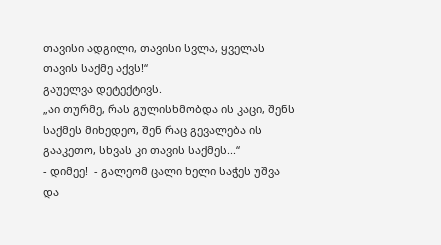თავისი ადგილი, თავისი სვლა, ყველას თავის საქმე აქვს!“
გაუელვა დეტექტივს.
„აი თურმე, რას გულისხმობდა ის კაცი, შენს საქმეს მიხედეო, შენ რაც გევალება ის გააკეთო, სხვას კი თავის საქმეს...“
- დიმეე!  - გალეომ ცალი ხელი საჭეს უშვა და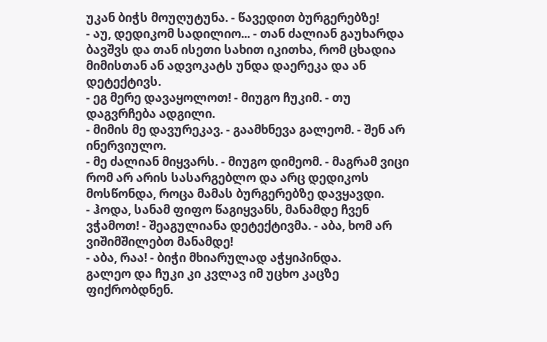უკან ბიჭს მოუღუტუნა. - წავედით ბურგერებზე!
- აუ, დედიკომ სადილიო... - თან ძალიან გაუხარდა ბავშვს და თან ისეთი სახით იკითხა, რომ ცხადია მიმისთან ან ადვოკატს უნდა დაერეკა და ან დეტექტივს.
- ეგ მერე დავაყოლოთ! - მიუგო ჩუკიმ. - თუ დაგვრჩება ადგილი.
- მიმის მე დავურეკავ. - გაამხნევა გალეომ. - შენ არ ინერვიულო.
- მე ძალიან მიყვარს. - მიუგო დიმეომ. - მაგრამ ვიცი რომ არ არის სასარგებლო და არც დედიკოს მოსწონდა, როცა მამას ბურგერებზე დავყავდი.
- ჰოდა, სანამ ფიფო წაგიყვანს, მანამდე ჩვენ ვჭამოთ! - შეაგულიანა დეტექტივმა. - აბა, ხომ არ ვიშიმშილებთ მანამდე!
- აბა, რაა! - ბიჭი მხიარულად აჭყიპინდა.
გალეო და ჩუკი კი კვლავ იმ უცხო კაცზე ფიქრობდნენ.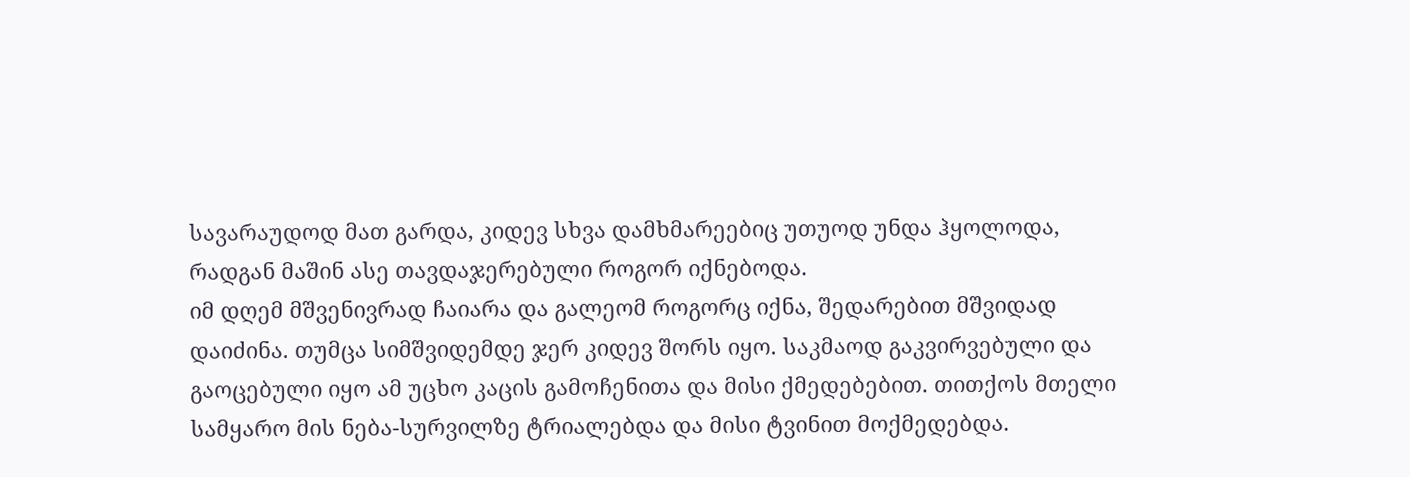სავარაუდოდ მათ გარდა, კიდევ სხვა დამხმარეებიც უთუოდ უნდა ჰყოლოდა, რადგან მაშინ ასე თავდაჯერებული როგორ იქნებოდა.
იმ დღემ მშვენივრად ჩაიარა და გალეომ როგორც იქნა, შედარებით მშვიდად დაიძინა. თუმცა სიმშვიდემდე ჯერ კიდევ შორს იყო. საკმაოდ გაკვირვებული და გაოცებული იყო ამ უცხო კაცის გამოჩენითა და მისი ქმედებებით. თითქოს მთელი სამყარო მის ნება-სურვილზე ტრიალებდა და მისი ტვინით მოქმედებდა.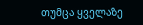თუმცა ყველაზე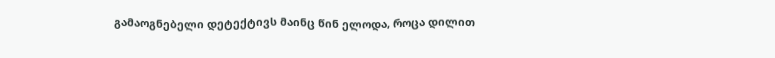გამაოგნებელი დეტექტივს მაინც წინ ელოდა, როცა დილით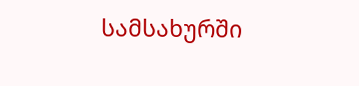სამსახურში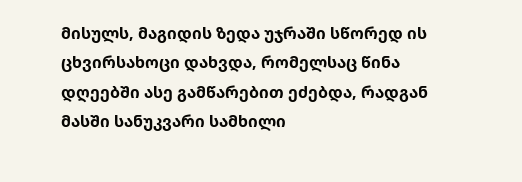მისულს, მაგიდის ზედა უჯრაში სწორედ ის ცხვირსახოცი დახვდა, რომელსაც წინა დღეებში ასე გამწარებით ეძებდა, რადგან მასში სანუკვარი სამხილი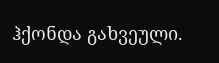ჰქონდა გახვეული.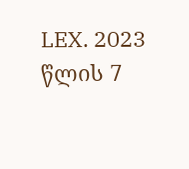LEX. 2023 წლის 7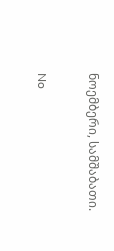ნოემბერი, სამშაბათი.

No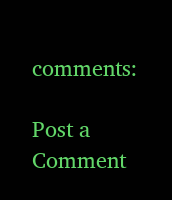comments:

Post a Comment